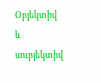Օբյեկտիվ և սուբյեկտիվ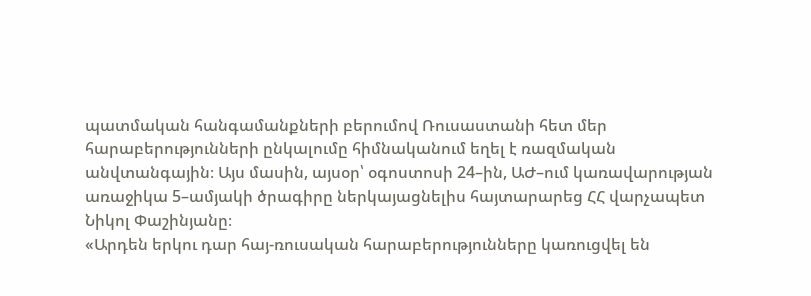պատմական հանգամանքների բերումով Ռուսաստանի հետ մեր հարաբերությունների ընկալումը հիմնականում եղել է ռազմական անվտանգային։ Այս մասին, այսօր՝ օգոստոսի 24–ին, ԱԺ–ում կառավարության առաջիկա 5–ամյակի ծրագիրը ներկայացնելիս հայտարարեց ՀՀ վարչապետ Նիկոլ Փաշինյանը։
«Արդեն երկու դար հայ-ռուսական հարաբերությունները կառուցվել են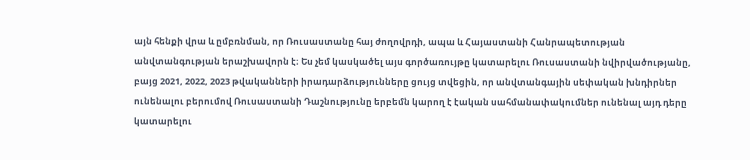այն հենքի վրա և ըմբռնման, որ Ռուսաստանը հայ ժողովրդի, ապա և Հայաստանի Հանրապետության անվտանգության երաշխավորն է։ Ես չեմ կասկածել այս գործառույթը կատարելու Ռուսաստանի նվիրվածությանը, բայց 2021, 2022, 2023 թվականների իրադարձությունները ցույց տվեցին, որ անվտանգային սեփական խնդիրներ ունենալու բերումով Ռուսաստանի Դաշնությունը երբեմն կարող է էական սահմանափակումներ ունենալ այդ դերը կատարելու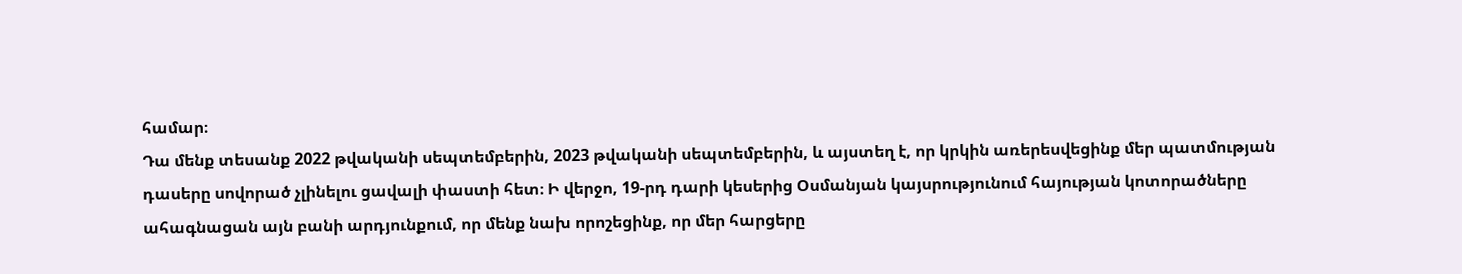համար։
Դա մենք տեսանք 2022 թվականի սեպտեմբերին, 2023 թվականի սեպտեմբերին, և այստեղ է, որ կրկին առերեսվեցինք մեր պատմության դասերը սովորած չլինելու ցավալի փաստի հետ։ Ի վերջո, 19-րդ դարի կեսերից Օսմանյան կայսրությունում հայության կոտորածները ահագնացան այն բանի արդյունքում, որ մենք նախ որոշեցինք, որ մեր հարցերը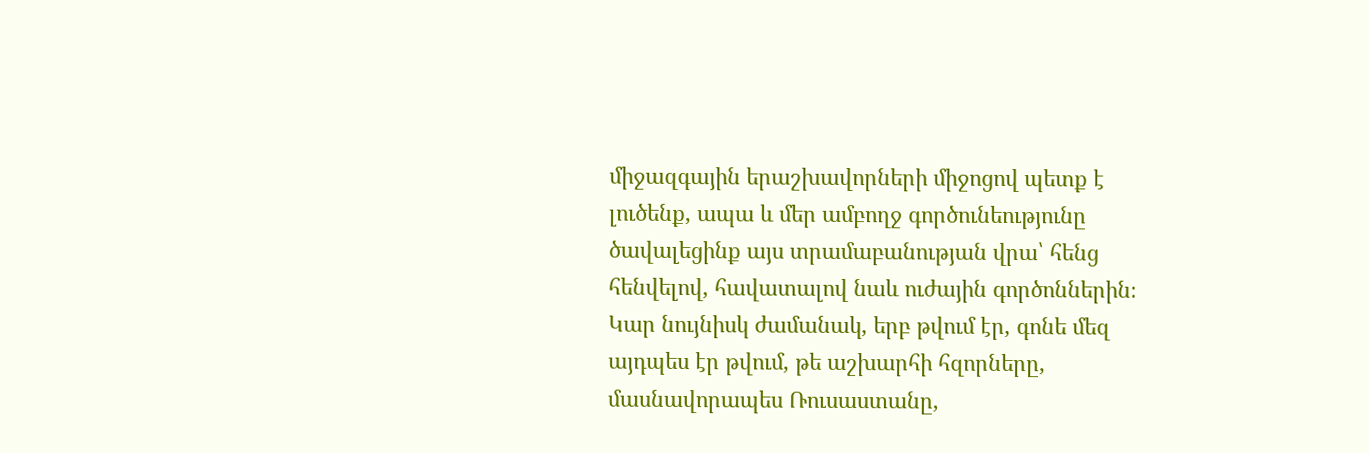միջազգային երաշխավորների միջոցով պետք է լուծենք, ապա և մեր ամբողջ գործունեությունը ծավալեցինք այս տրամաբանության վրա՝ հենց հենվելով, հավատալով նաև ուժային գործոններին։
Կար նույնիսկ ժամանակ, երբ թվում էր, գոնե մեզ այդպես էր թվում, թե աշխարհի հզորները, մասնավորապես Ռուսաստանը,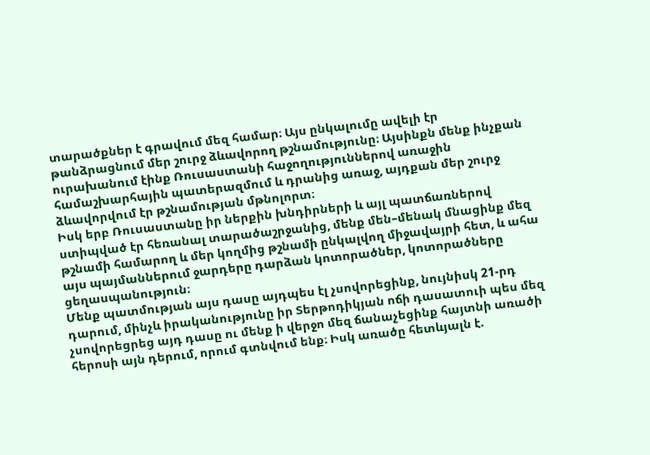տարածքներ է գրավում մեզ համար։ Այս ընկալումը ավելի էր թանձրացնում մեր շուրջ ձևավորող թշնամությունը։ Այսինքն մենք ինչքան ուրախանում էինք Ռուսաստանի հաջողություններով առաջին համաշխարհային պատերազմում և դրանից առաջ, այդքան մեր շուրջ ձևավորվում էր թշնամության մթնոլորտ։
Իսկ երբ Ռուսաստանը իր ներքին խնդիրների և այլ պատճառներով ստիպված էր հեռանալ տարածաշրջանից, մենք մեն–մենակ մնացինք մեզ թշնամի համարող և մեր կողմից թշնամի ընկալվող միջավայրի հետ, և ահա այս պայմաններում ջարդերը դարձան կոտորածներ, կոտորածները ցեղասպանություն։
Մենք պատմության այս դասը այդպես էլ չսովորեցինք, նույնիսկ 21-րդ դարում, մինչև իրականությունը իր Տերթոդիկյան ոճի դասատուի պես մեզ չսովորեցրեց այդ դասը ու մենք ի վերջո մեզ ճանաչեցինք հայտնի առածի հերոսի այն դերում, որում գտնվում ենք։ Իսկ առածը հետևյալն է.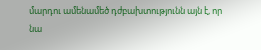մարդու ամենամեծ դժբախտությունն այն է, որ նա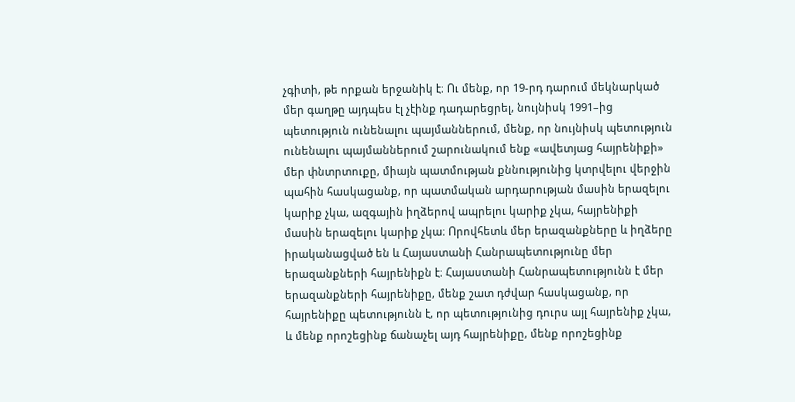չգիտի, թե որքան երջանիկ է։ Ու մենք, որ 19-րդ դարում մեկնարկած մեր գաղթը այդպես էլ չէինք դադարեցրել, նույնիսկ 1991–ից պետություն ունենալու պայմաններում, մենք, որ նույնիսկ պետություն ունենալու պայմաններում շարունակում ենք «ավետյաց հայրենիքի» մեր փնտրտուքը, միայն պատմության քննությունից կտրվելու վերջին պահին հասկացանք, որ պատմական արդարության մասին երազելու կարիք չկա, ազգային իղձերով ապրելու կարիք չկա, հայրենիքի մասին երազելու կարիք չկա։ Որովհետև մեր երազանքները և իղձերը իրականացված են և Հայաստանի Հանրապետությունը մեր երազանքների հայրենիքն է։ Հայաստանի Հանրապետությունն է մեր երազանքների հայրենիքը, մենք շատ դժվար հասկացանք, որ հայրենիքը պետությունն է, որ պետությունից դուրս այլ հայրենիք չկա, և մենք որոշեցինք ճանաչել այդ հայրենիքը, մենք որոշեցինք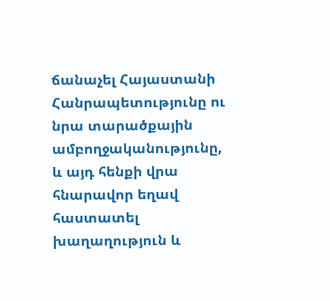ճանաչել Հայաստանի Հանրապետությունը ու նրա տարածքային ամբողջականությունը, և այդ հենքի վրա հնարավոր եղավ հաստատել խաղաղություն և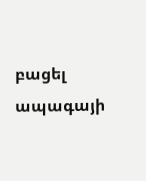բացել ապագայի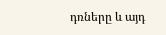դռները և այդ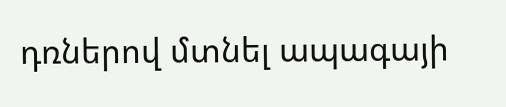դռներով մտնել ապագայի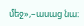մեջ»,–ասաց նա։